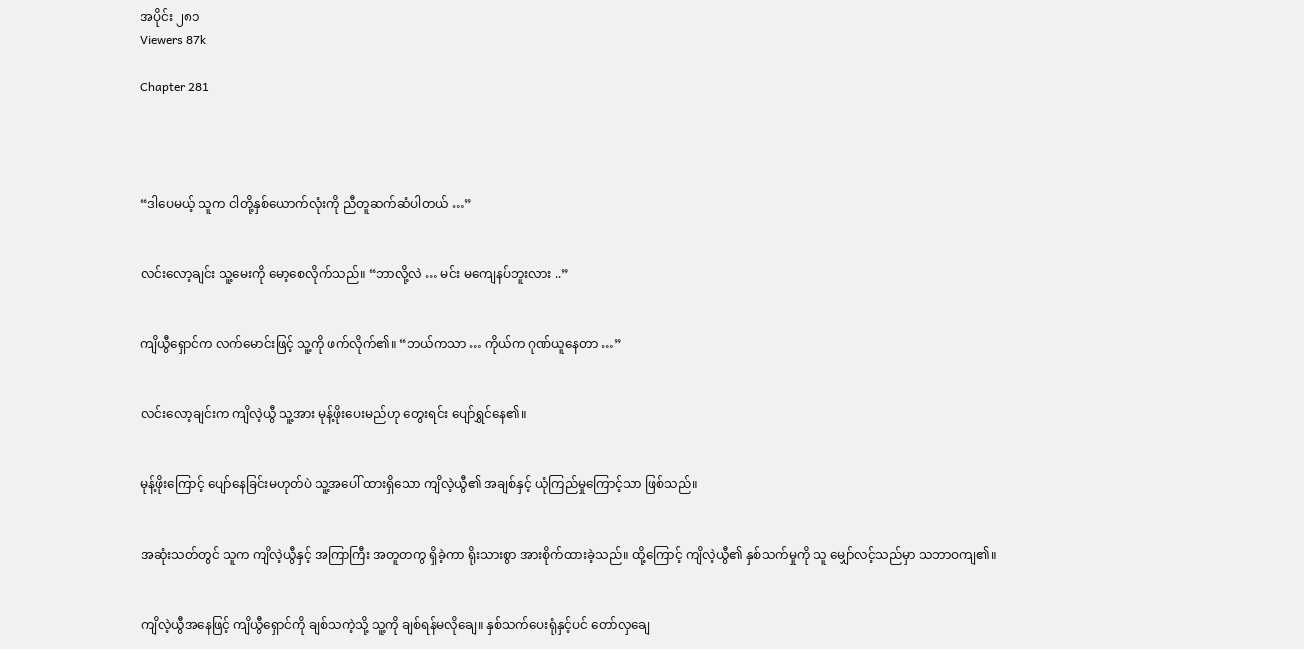အပိုင်း ၂၈၁
Viewers 87k

Chapter 281




“ဒါပေမယ့် သူက ငါတို့နှစ်ယောက်လုံးကို ညီတူဆက်ဆံပါတယ် …”


လင်းလော့ချင်း သူ့မေးကို မော့စေလိုက်သည်။ “ဘာလို့လဲ … မင်း မကျေနပ်ဘူးလား ..”


ကျိယွီရှောင်က လက်မောင်းဖြင့် သူ့ကို ဖက်လိုက်၏။ “ဘယ်ကသာ … ကိုယ်က ဂုဏ်ယူနေတာ …”


လင်းလော့ချင်းက ကျိလဲ့ယွီ သူ့အား မုန့်ဖိုးပေးမည်ဟု တွေးရင်း ပျော်ရွှင်နေ၏။


မုန့်ဖိုးကြောင့် ပျော်နေခြင်းမဟုတ်ပဲ သူ့အပေါ် ထားရှိသော ကျိလဲ့ယွီ၏ အချစ်နှင့် ယုံကြည်မှုကြောင့်သာ ဖြစ်သည်။


အဆုံးသတ်တွင် သူက ကျိလဲ့ယွီနှင့် အကြာကြီး အတူတကွ ရှိခဲ့ကာ ရိုးသားစွာ အားစိုက်ထားခဲ့သည်။ ထို့ကြောင့် ကျိလဲ့ယွီ၏ နှစ်သက်မှုကို သူ မျှော်လင့်သည်မှာ သဘာဝကျ၏။


ကျိလဲ့ယွီအနေဖြင့် ကျိယွီရှောင်ကို ချစ်သကဲ့သို့ သူ့ကို ချစ်ရန်မလိုချေ။ နှစ်သက်ပေးရုံနှင့်ပင် တော်လှချေ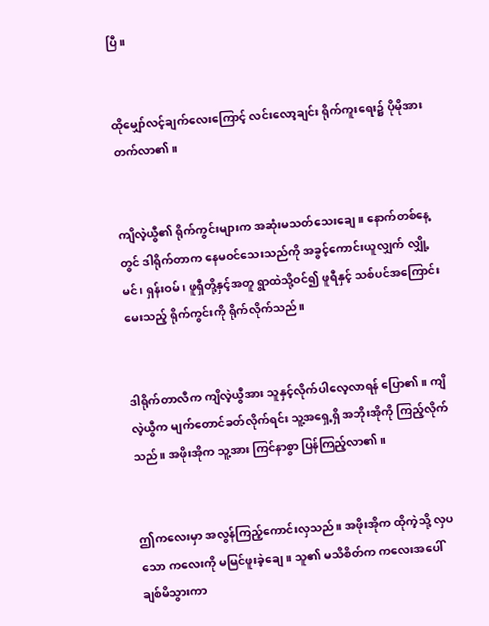ပြီ။


ထိုမျှော်လင့်ချက်လေးကြောင့် လင်းလော့ချင်း ရိုက်ကူးရေး၌ ပိုမိုအားတက်လာ၏။


ကျိလဲ့ယွီ၏ ရိုက်ကွင်းများက အဆုံးမသတ်သေးချေ။ နောက်တစ်နေ့တွင် ဒါရိုက်တာက နေမဝင်သေးသည်ကို အခွင့်ကောင်းယူလျှက် လျှို့မင်၊ ရှန်းဝမ်၊ ဖူရှီတို့နှင့်အတူ ရွာထဲသို့ဝင်၍ ဖူရီနှင့် သစ်ပင်အကြောင်း မေးသည့် ရိုက်ကွင်းကို ရိုက်လိုက်သည်။


ဒါရိုက်တာလီက ကျိလဲ့ယွီအား သူနှင့်လိုက်ပါလေ့လာရန် ပြော၏။ ကျိလဲ့ယွီက မျက်တောင်ခတ်လိုက်ရင်း သူ့အရှေ့ရှိ အဘိုးအိုကို ကြည့်လိုက်သည်။ အဖိုးအိုက သူ့အား ကြင်နာစွာ ပြန်ကြည့်လာ၏။


ဤကလေးမှာ အလွန်ကြည့်ကောင်းလှသည်။ အဖိုးအိုက ထိုကဲ့သို့ လှပသော ကလေးကို မမြင်ဖူးခဲ့ချေ။ သူ၏ မသိစိတ်က ကလေးအပေါ် ချစ်မိသွားကာ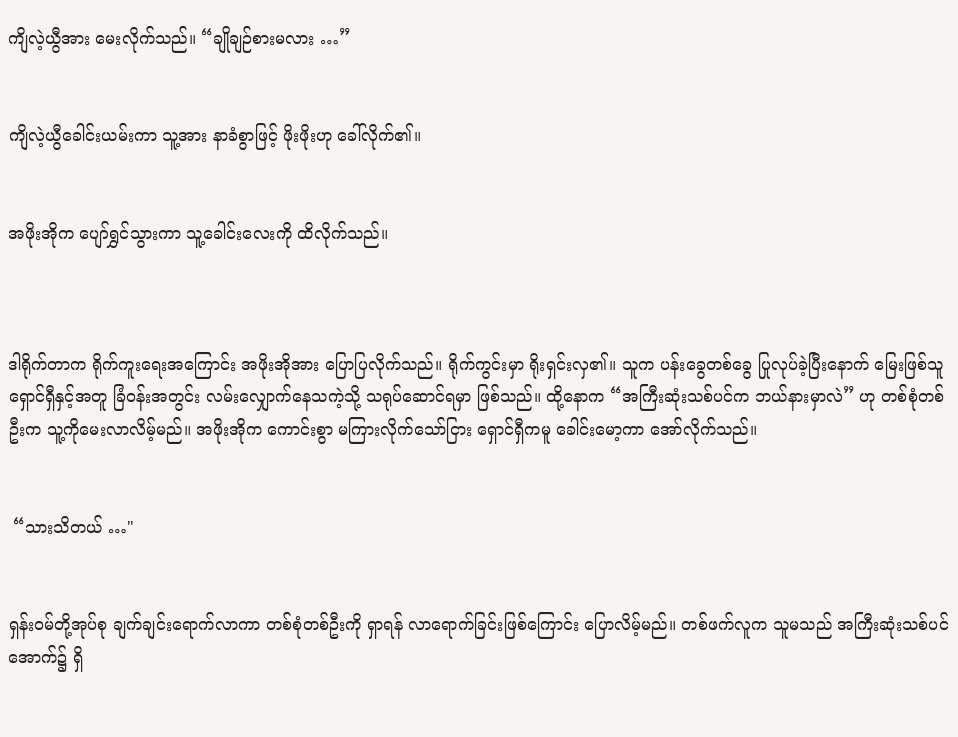ကျိလဲ့ယွီအား မေးလိုက်သည်။ “ချိုချဉ်စားမလား …”


ကျိလဲ့ယွီခေါင်းယမ်းကာ သူ့အား နာခံစွာဖြင့် ဖိုးဖိုးဟု ခေါ်လိုက်၏။


အဖိုးအိုက ပျော်ရွှင်သွားကာ သူ့ခေါင်းလေးကို ထိလိုက်သည်။



ဒါရိုက်တာက ရိုက်ကူးရေးအကြောင်း အဖိုးအိုအား ပြောပြလိုက်သည်။ ရိုက်ကွင်းမှာ ရိုးရှင်းလှ၏။ သူက ပန်းခွေတစ်ခွေ ပြုလုပ်ခဲ့ပြီးနောက် မြေးဖြစ်သူ ရှောင်ရှီနှင့်အတူ ခြံဝန်းအတွင်း လမ်းလျှောက်နေသကဲ့သို့ သရုပ်ဆောင်ရမှာ ဖြစ်သည်။ ထို့နောက “အကြီးဆုံးသစ်ပင်က ဘယ်နားမှာလဲ” ဟု တစ်စုံတစ်ဦးက သူ့ကိုမေးလာလိမ့်မည်။ အဖိုးအိုက ကောင်းစွာ မကြားလိုက်သော်ငြား ရှောင်ရှီကမူ ခေါင်းမော့ကာ အော်လိုက်သည်။


 “သားသိတယ် …"


ရှန်းဝမ်တို့အုပ်စု ချက်ချင်းရောက်လာကာ တစ်စုံတစ်ဦးကို ရှာရန် လာရောက်ခြင်းဖြစ်ကြောင်း ပြောလိမ့်မည်။ တစ်ဖက်လူက သူမသည် အကြီးဆုံးသစ်ပင်အောက်၌ ရှိ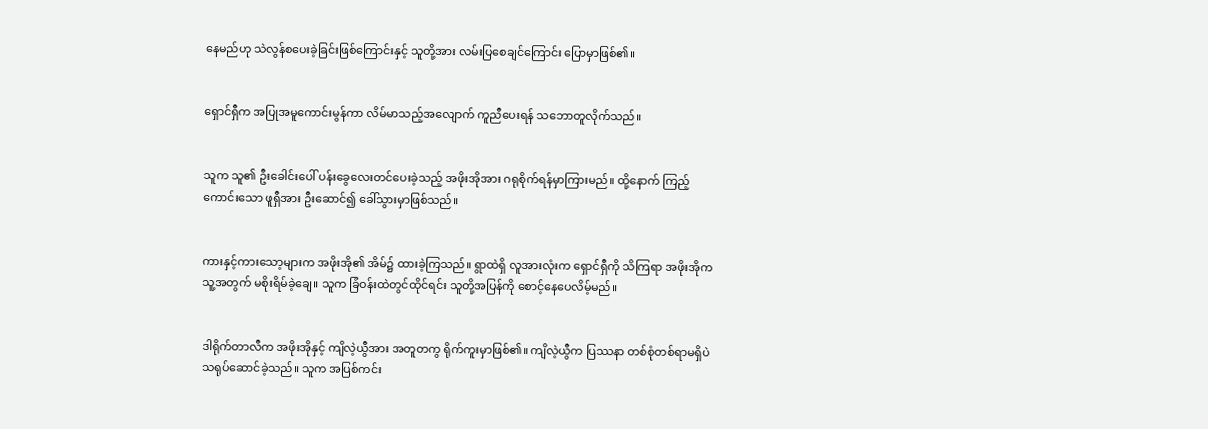နေမည်ဟု သဲလွန်စပေးခဲ့ခြင်းဖြစ်ကြောင်းနှင့် သူတို့အား လမ်းပြစေချင်ကြောင်း ပြောမှာဖြစ်၏။


ရှောင်ရှီက အပြုအမူကောင်းမွန်ကာ လိမ်မာသည့်အလျောက် ကူညီပေးရန် သဘောတူလိုက်သည်။


သူက သူ၏ ဦးခေါင်းပေါ် ပန်းခွေလေးတင်ပေးခဲ့သည့် အဖိုးအိုအား ဂရုစိုက်ရန်မှာကြားမည်။ ထို့နောက် ကြည့်ကောင်းသော ဖူရှီအား ဦးဆောင်၍ ခေါ်သွားမှာဖြစ်သည်။


ကားနှင့်ကားသော့များက အဖိုးအို၏ အိမ်၌ ထားခဲ့ကြသည်။ ရွာထဲရှိ လူအားလုံးက ရှောင်ရှီကို သိကြရာ အဖိုးအိုက သူ့အတွက် မစိုးရိမ်ခဲ့ချေ။ သူက ခြံဝန်းထဲတွင်ထိုင်ရင်း သူတို့အပြန်ကို စောင့်နေပေလိမ့်မည်။


ဒါရိုက်တာလီက အဖိုးအိုနှင့် ကျိလဲ့ယွီအား အတူတကွ ရိုက်ကူးမှာဖြစ်၏။ ကျိလဲ့ယွီက ပြဿနာ တစ်စုံတစ်ရာမရှိပဲ သရုပ်ဆောင်ခဲ့သည်။ သူက အပြစ်ကင်း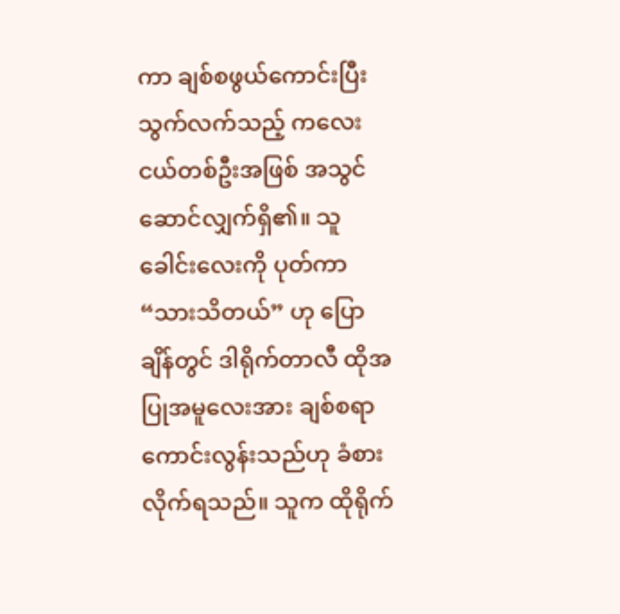ကာ ချစ်စဖွယ်ကောင်းပြီး သွက်လက်သည့် ကလေးငယ်တစ်ဦးအဖြစ် အသွင်ဆောင်လျှက်ရှိ၏။ သူခေါင်းလေးကို ပုတ်ကာ “သားသိတယ်” ဟု ပြောချိန်တွင် ဒါရိုက်တာလီ ထိုအပြုအမူလေးအား ချစ်စရာကောင်းလွန်းသည်ဟု ခံစားလိုက်ရသည်။ သူက ထိုရိုက်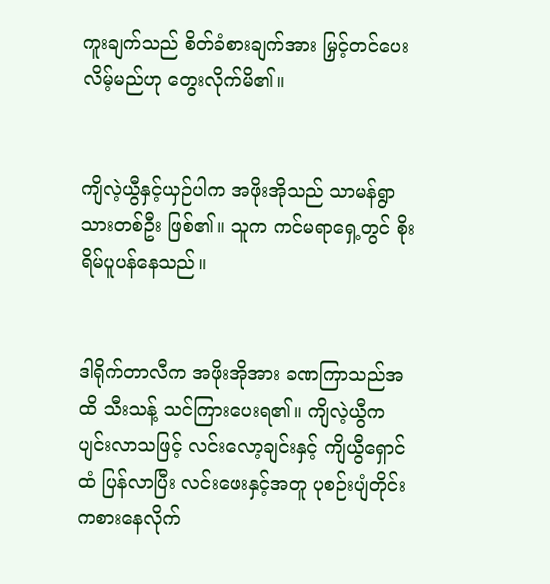ကူးချက်သည် စိတ်ခံစားချက်အား မြှင့်တင်ပေးလိမ့်မည်ဟု တွေးလိုက်မိ၏။


ကျိလဲ့ယွီနှင့်ယှဉ်ပါက အဖိုးအိုသည် သာမန်ရွာသားတစ်ဦး ဖြစ်၏။ သူက ကင်မရာရှေ့တွင် စိုးရိမ်ပူပန်နေသည်။


ဒါရိုက်တာလီက အဖိုးအိုအား ခဏကြာသည်အထိ သီးသန့် သင်ကြားပေးရ၏။ ကျိလဲ့ယွီက ပျင်းလာသဖြင့် လင်းလော့ချင်းနှင့် ကျိယွီရှောင်ထံ ပြန်လာပြီး လင်းဖေးနှင့်အတူ ပုစဉ်းပျံတိုင်း ကစားနေလိုက်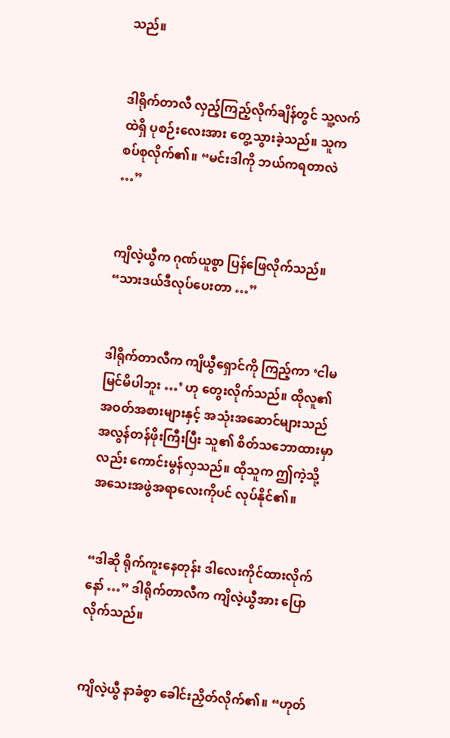သည်။


ဒါရိုက်တာလီ လှည့်ကြည့်လိုက်ချိန်တွင် သူ့လက်ထဲရှိ ပုစဉ်းလေးအား တွေ့သွားခဲ့သည်။ သူက စပ်စုလိုက်၏။ “မင်းဒါကို ဘယ်ကရတာလဲ …”


ကျိလဲ့ယွီက ဂုဏ်ယူစွာ ပြန်ဖြေလိုက်သည်။ “သားဒယ်ဒီလုပ်ပေးတာ …”


ဒါရိုက်တာလီက ကျိယွီရှောင်ကို ကြည့်ကာ ‘ငါမမြင်မိပါဘူး …’ ဟု တွေးလိုက်သည်။ ထိုလူ၏ အဝတ်အစားများနှင့် အသုံးအဆောင်များသည် အလွန်တန်ဖိုးကြီးပြီး သူ၏ စိတ်သဘောထားမှာလည်း ကောင်းမွန်လှသည်။ ထိုသူက ဤကဲ့သို့ အသေးအဖွဲအရာလေးကိုပင် လုပ်နိုင်၏။


“ဒါဆို ရိုက်ကူးနေတုန်း ဒါလေးကိုင်ထားလိုက်နော် …” ဒါရိုက်တာလီက ကျိလဲ့ယွီအား ပြောလိုက်သည်။


ကျိလဲ့ယွီ နာခံစွာ ခေါင်းညှိတ်လိုက်၏။ “ဟုတ်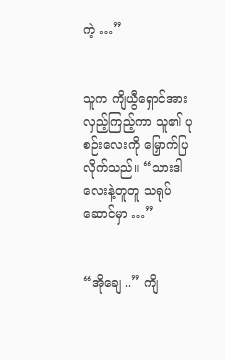ကဲ့ …”


သူက ကျိယွီရှောင်အား လှည့်ကြည့်ကာ သူ၏ ပုစဉ်းလေးကို မြှောက်ပြလိုက်သည်။ “သားဒါလေးနဲ့တူတူ သရုပ်ဆောင်မှာ …”


“အိုချေ ..” ကျိ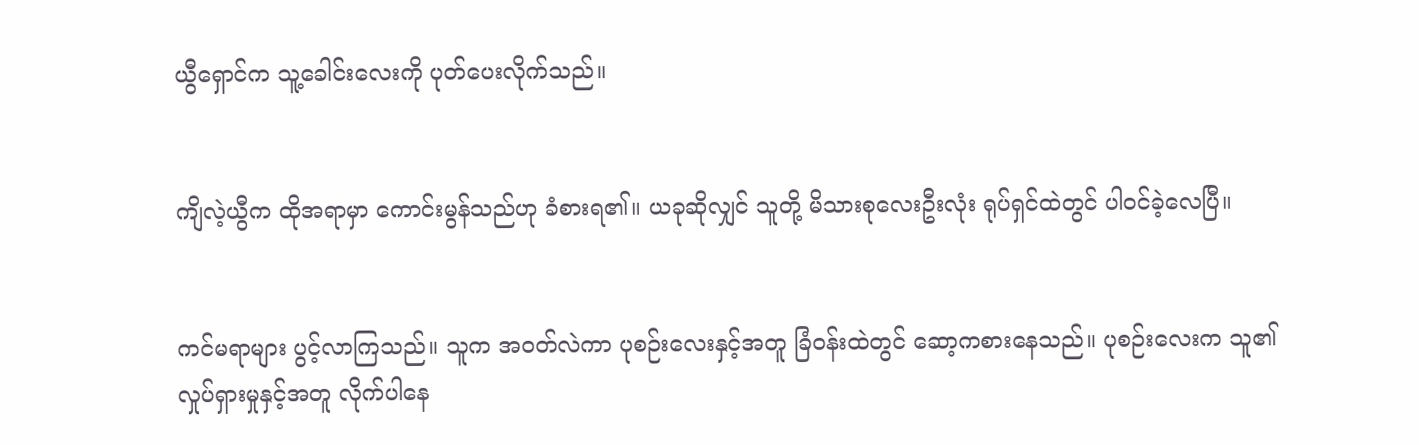ယွီရှောင်က သူ့ခေါင်းလေးကို ပုတ်ပေးလိုက်သည်။


ကျိလဲ့ယွီက ထိုအရာမှာ ကောင်းမွန်သည်ဟု ခံစားရ၏။ ယခုဆိုလျှင် သူတို့ မိသားစုလေးဦးလုံး ရုပ်ရှင်ထဲတွင် ပါဝင်ခဲ့လေပြီ။


ကင်မရာများ ပွင့်လာကြသည်။ သူက အဝတ်လဲကာ ပုစဉ်းလေးနှင့်အတူ ခြံဝန်းထဲတွင် ဆော့ကစားနေသည်။ ပုစဉ်းလေးက သူ၏ လှုပ်ရှားမှုနှင့်အတူ လိုက်ပါနေ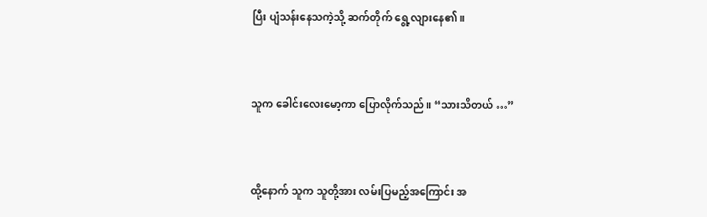ပြီး ပျံသန်းနေသကဲ့သို့ ဆက်တိုက် ရွေ့လျားနေ၏။


သူက ခေါင်းလေးမော့ကာ ပြောလိုက်သည်။ “သားသိတယ် …”


ထို့နောက် သူက သူတို့အား လမ်းပြမည့်အကြောင်း အ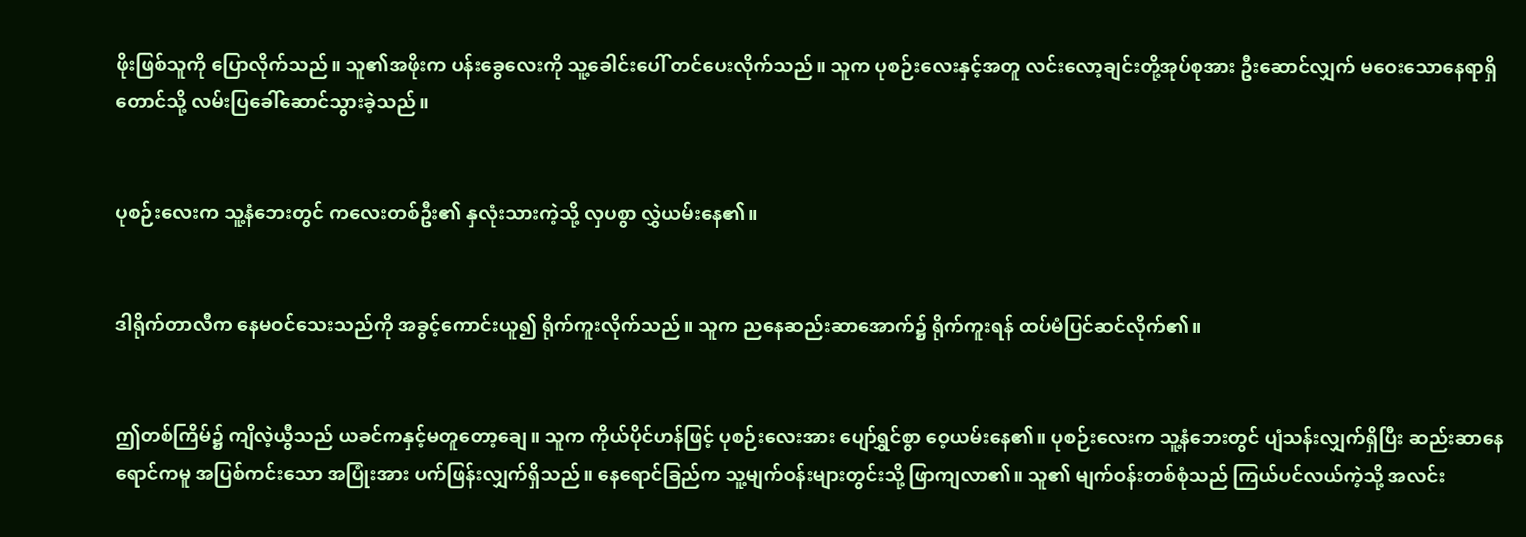ဖိုးဖြစ်သူကို ပြောလိုက်သည်။ သူ၏အဖိုးက ပန်းခွေလေးကို သူ့ခေါင်းပေါ် တင်ပေးလိုက်သည်။ သူက ပုစဉ်းလေးနှင့်အတူ လင်းလော့ချင်းတို့အုပ်စုအား ဦးဆောင်လျှက် မဝေးသောနေရာရှိ တောင်သို့ လမ်းပြခေါ်ဆောင်သွားခဲ့သည်။


ပုစဉ်းလေးက သူ့နံဘေးတွင် ကလေးတစ်ဦး၏ နှလုံးသားကဲ့သို့ လှပစွာ လွှဲယမ်းနေ၏။


ဒါရိုက်တာလီက နေမဝင်သေးသည်ကို အခွင့်ကောင်းယူ၍ ရိုက်ကူးလိုက်သည်။ သူက ညနေဆည်းဆာအောက်၌ ရိုက်ကူးရန် ထပ်မံပြင်ဆင်လိုက်၏။


ဤတစ်ကြိမ်၌ ကျိလဲ့ယွီသည် ယခင်ကနှင့်မတူတော့ချေ။ သူက ကိုယ်ပိုင်ဟန်ဖြင့် ပုစဉ်းလေးအား ပျော်ရွှင်စွာ ဝေ့ယမ်းနေ၏။ ပုစဉ်းလေးက သူ့နံဘေးတွင် ပျံသန်းလျှက်ရှိပြီး ဆည်းဆာနေရောင်ကမူ အပြစ်ကင်းသော အပြုံးအား ပက်ဖြန်းလျှက်ရှိသည်။ နေရောင်ခြည်က သူ့မျက်ဝန်းများတွင်းသို့ ဖြာကျလာ၏။ သူ၏ မျက်ဝန်းတစ်စုံသည် ကြယ်ပင်လယ်ကဲ့သို့ အလင်း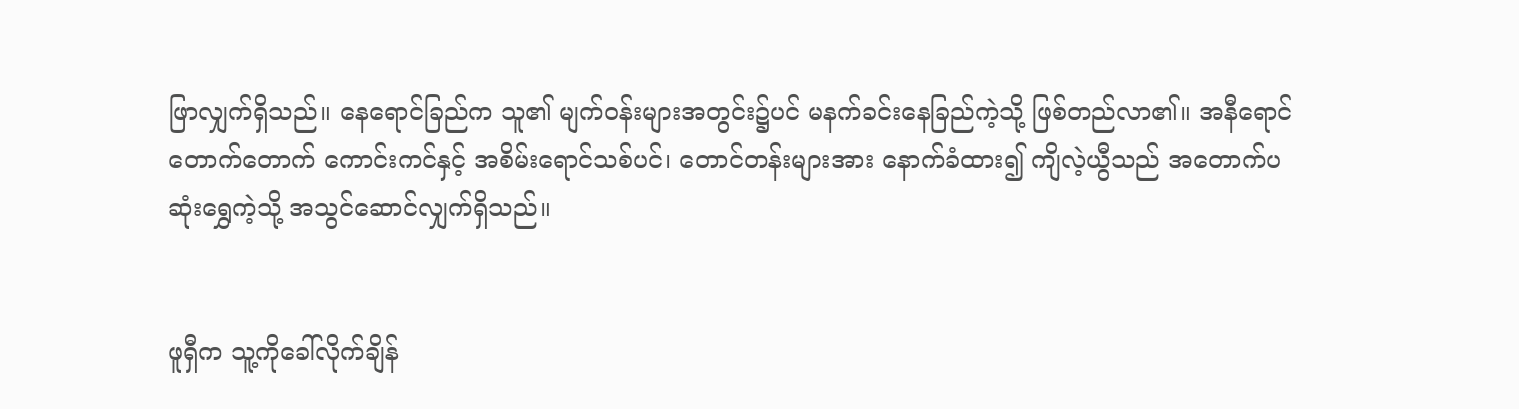ဖြာလျှက်ရှိသည်။ နေရောင်ခြည်က သူ၏ မျက်ဝန်းများအတွင်း၌ပင် မနက်ခင်းနေခြည်ကဲ့သို့ ဖြစ်တည်လာ၏။ အနီရောင်တောက်တောက် ကောင်းကင်နှင့် အစိမ်းရောင်သစ်ပင်၊ တောင်တန်းများအား နောက်ခံထား၍ ကျိလဲ့ယွီသည် အတောက်ပဆုံးရွှေကဲ့သို့ အသွင်ဆောင်လျှက်ရှိသည်။


ဖူရှီက သူ့ကိုခေါ်လိုက်ချိန်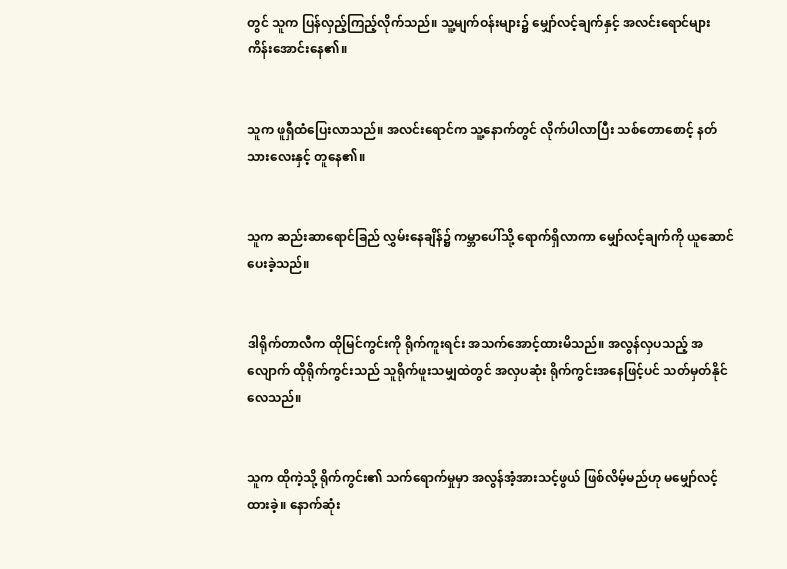တွင် သူက ပြန်လှည့်ကြည့်လိုက်သည်။ သူ့မျက်ဝန်းများ၌ မျှော်လင့်ချက်နှင့် အလင်းရောင်များ ကိန်းအောင်းနေ၏။


သူက ဖူရှီထံပြေးလာသည်။ အလင်းရောင်က သူ့နောက်တွင် လိုက်ပါလာပြီး သစ်တောစောင့် နတ်သားလေးနှင့် တူနေ၏။


သူက ဆည်းဆာရောင်ခြည် လွှမ်းနေချိန်၌ ကမ္ဘာပေါ်သို့ ရောက်ရှိလာကာ မျှော်လင့်ချက်ကို ယူဆောင်ပေးခဲ့သည်။


ဒါရိုက်တာလီက ထိုမြင်ကွင်းကို ရိုက်ကူးရင်း အသက်အောင့်ထားမိသည်။ အလွန်လှပသည့် အလျောက် ထိုရိုက်ကွင်းသည် သူရိုက်ဖူးသမျှထဲတွင် အလှပဆုံး ရိုက်ကွင်းအနေဖြင့်ပင် သတ်မှတ်နိုင်လေသည်။


သူက ထိုကဲ့သို့ ရိုက်ကွင်း၏ သက်ရောက်မှုမှာ အလွန်အံ့အားသင့်ဖွယ် ဖြစ်လိမ့်မည်ဟု မမျှော်လင့်ထားခဲ့။ နောက်ဆုံး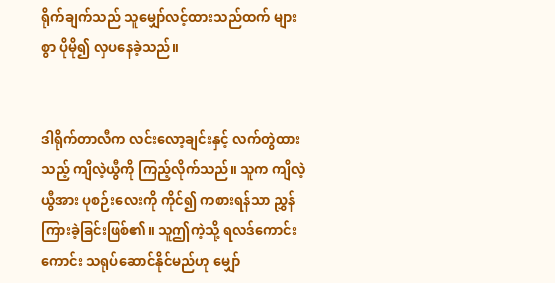ရိုက်ချက်သည် သူမျှော်လင့်ထားသည်ထက် များစွာ ပိုမို၍ လှပနေခဲ့သည်။


ဒါရိုက်တာလီက လင်းလော့ချင်းနှင့် လက်တွဲထားသည့် ကျိလဲ့ယွီကို ကြည့်လိုက်သည်။ သူက ကျိလဲ့ယွီအား ပုစဉ်းလေးကို ကိုင်၍ ကစားရန်သာ ညွှန်ကြားခဲ့ခြင်းဖြစ်၏။ သူဤကဲ့သို့ ရလဒ်ကောင်းကောင်း သရုပ်ဆောင်နိုင်မည်ဟု မျှော်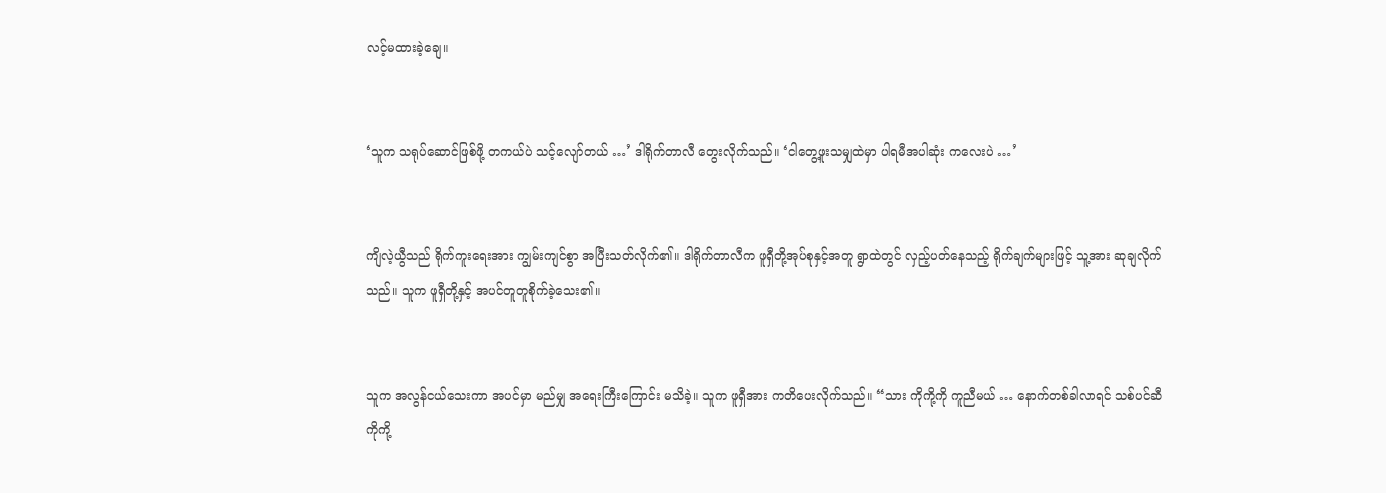လင့်မထားခဲ့ချေ။


‘သူက သရုပ်ဆောင်ဖြစ်ဖို့ တကယ်ပဲ သင့်လျော်တယ် …’ ဒါရိုက်တာလီ တွေးလိုက်သည်။ ‘ငါတွေ့ဖူးသမျှထဲမှာ ပါရမီအပါဆုံး ကလေးပဲ …’


ကျိလဲ့ယွီသည် ရိုက်ကူးရေးအား ကျွမ်းကျင်စွာ အပြီးသတ်လိုက်၏။ ဒါရိုက်တာလီက ဖူရှီတို့အုပ်စုနှင့်အတူ ရွာထဲတွင် လှည့်ပတ်နေသည့် ရိုက်ချက်များဖြင့် သူ့အား ဆုချလိုက်သည်။ သူက ဖူရှီတို့နှင့် အပင်တူတူစိုက်ခဲ့သေး၏။


သူက အလွန်ငယ်သေးကာ အပင်မှာ မည်မျှ အရေးကြီးကြောင်း မသိခဲ့။ သူက ဖူရှီအား ကတိပေးလိုက်သည်။ “သား ကိုကို့ကို ကူညီမယ် … နောက်တစ်ခါလာရင် သစ်ပင်ဆီ ကိုကို့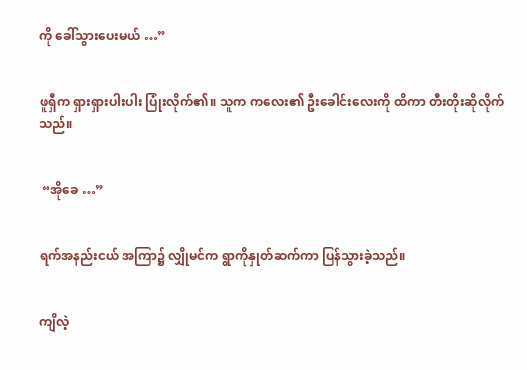ကို ခေါ်သွားပေးမယ် …”


ဖူရှီက ရှားရှားပါးပါး ပြုံးလိုက်၏။ သူက ကလေး၏ ဦးခေါင်းလေးကို ထိကာ တီးတိုးဆိုလိုက်သည်။


 “အိုခေ …”


ရက်အနည်းငယ် အကြာ၌ လျှိုမင်က ရွာကိုနှုတ်ဆက်ကာ ပြန်သွားခဲ့သည်။


ကျိလဲ့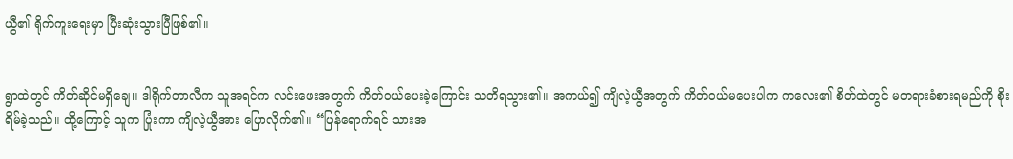ယွီ၏ ရိုက်ကူးရေးမှာ ပြီးဆုံးသွားပြီဖြစ်၏။


ရွာထဲတွင် ကိတ်ဆိုင်မရှိချေ။ ဒါရိုက်တာလီက သူအရင်က လင်းဖေးအတွက် ကိတ်ဝယ်ပေးခဲ့ကြောင်း သတိရသွား၏။ အကယ်၍ ကျိလဲ့ယွီအတွက် ကိတ်ဝယ်မပေးပါက ကလေး၏ စိတ်ထဲတွင် မတရားခံစားရမည်ကို စိုးရိမ်ခဲ့သည်။ ထို့ကြောင့် သူက ပြုံးကာ ကျိလဲ့ယွီအား ပြောလိုက်၏။ “ပြန်ရောက်ရင် သားအ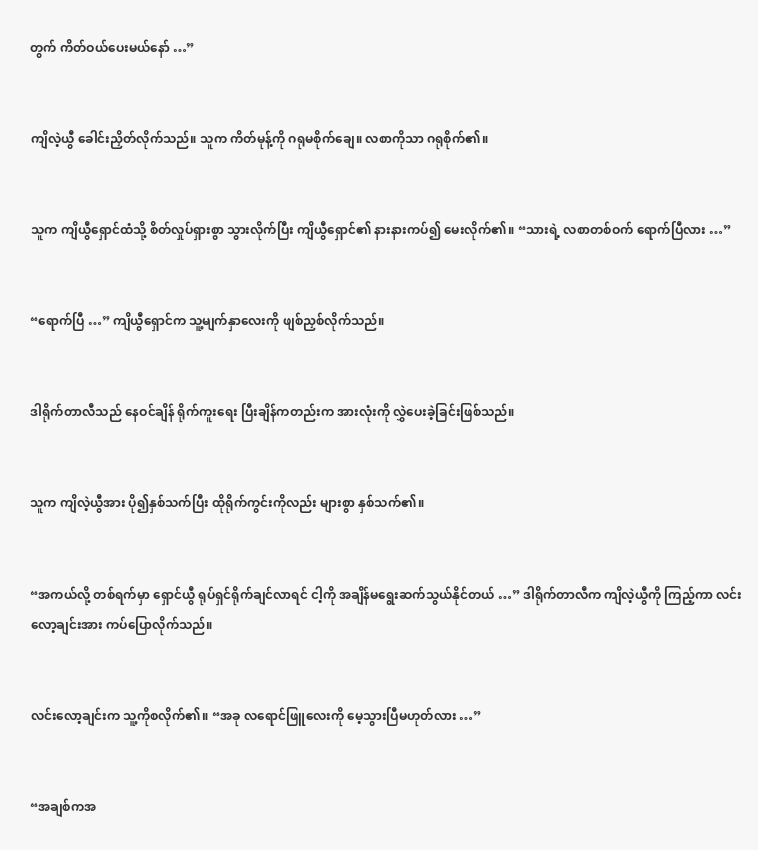တွက် ကိတ်ဝယ်ပေးမယ်နော် …”


ကျိလဲ့ယွီ ခေါင်းညှိတ်လိုက်သည်။ သူက ကိတ်မုန့်ကို ဂရုမစိုက်ချေ။ လစာကိုသာ ဂရုစိုက်၏။


သူက ကျိယွီရှောင်ထံသို့ စိတ်လှုပ်ရှားစွာ သွားလိုက်ပြီး ကျိယွီရှောင်၏ နားနားကပ်၍ မေးလိုက်၏။ “သားရဲ့ လစာတစ်ဝက် ရောက်ပြီလား …”


“ရောက်ပြီ …” ကျိယွီရှောင်က သူ့မျက်နှာလေးကို ဖျစ်ညှစ်လိုက်သည်။


ဒါရိုက်တာလီသည် နေဝင်ချိန် ရိုက်ကူးရေး ပြီးချိန်ကတည်းက အားလုံးကို လွှဲပေးခဲ့ခြင်းဖြစ်သည်။


သူက ကျိလဲ့ယွီအား ပို၍နှစ်သက်ပြီး ထိုရိုက်ကွင်းကိုလည်း များစွာ နှစ်သက်၏။


“အကယ်လို့ တစ်ရက်မှာ ရှောင်ယွီ ရုပ်ရှင်ရိုက်ချင်လာရင် ငါ့ကို အချိန်မရွေးဆက်သွယ်နိုင်တယ် …” ဒါရိုက်တာလီက ကျိလဲ့ယွီကို ကြည့်ကာ လင်းလော့ချင်းအား ကပ်ပြောလိုက်သည်။


လင်းလော့ချင်းက သူ့ကိုစလိုက်၏။ “အခု လရောင်ဖြူလေးကို မေ့သွားပြီမဟုတ်လား …”


“အချစ်ကအ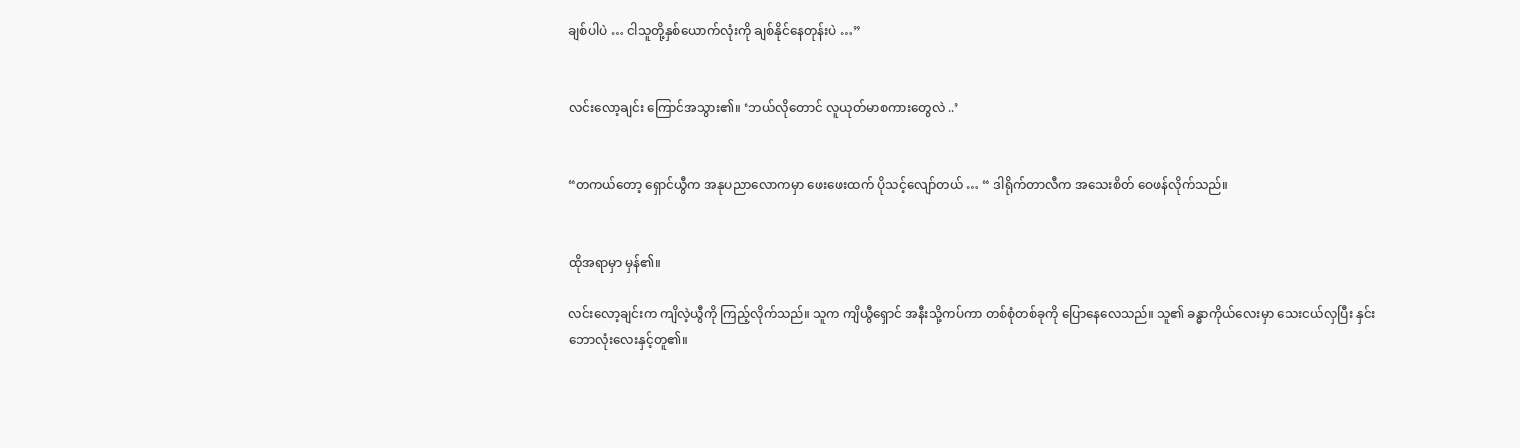ချစ်ပါပဲ … ငါသူတို့နှစ်ယောက်လုံးကို ချစ်နိုင်နေတုန်းပဲ …”


လင်းလော့ချင်း ကြောင်အသွား၏။ ‘ဘယ်လိုတောင် လူယုတ်မာစကားတွေလဲ ..’


“တကယ်တော့ ရှောင်ယွီက အနုပညာလောကမှာ ဖေးဖေးထက် ပိုသင့်လျော်တယ် … “ ဒါရိုက်တာလီက အသေးစိတ် ဝေဖန်လိုက်သည်။


ထိုအရာမှာ မှန်၏။

လင်းလော့ချင်းက ကျိလဲ့ယွီကို ကြည့်လိုက်သည်။ သူက ကျိယွီရှောင် အနီးသို့ကပ်ကာ တစ်စုံတစ်ခုကို ပြောနေလေသည်။ သူ၏ ခန္ဓာကိုယ်လေးမှာ သေးငယ်လှပြီး နှင်းဘောလုံးလေးနှင့်တူ၏။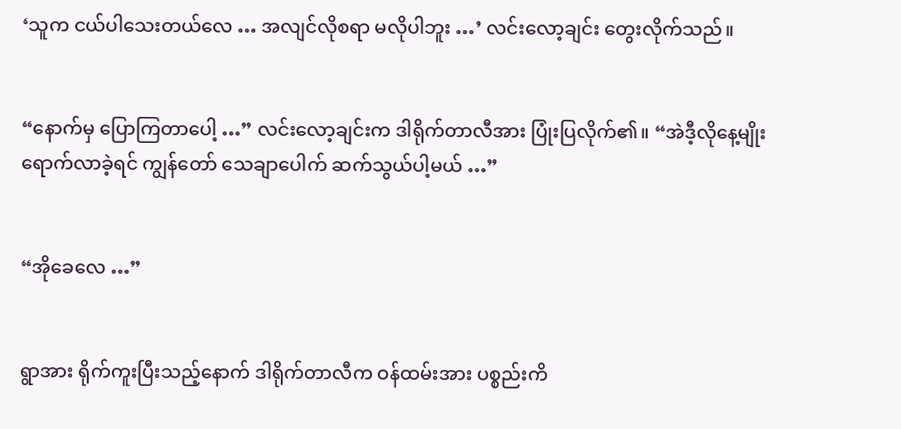‘သူက ငယ်ပါသေးတယ်လေ … အလျင်လိုစရာ မလိုပါဘူး …’ လင်းလော့ချင်း တွေးလိုက်သည်။


“နောက်မှ ပြောကြတာပေါ့ …” လင်းလော့ချင်းက ဒါရိုက်တာလီအား ပြုံးပြလိုက်၏။ “အဲဒီ့လိုနေ့မျိုးရောက်လာခဲ့ရင် ကျွန်တော် သေချာပေါက် ဆက်သွယ်ပါ့မယ် …”


“အိုခေလေ …”


ရွာအား ရိုက်ကူးပြီးသည့်နောက် ဒါရိုက်တာလီက ဝန်ထမ်းအား ပစ္စည်းကိ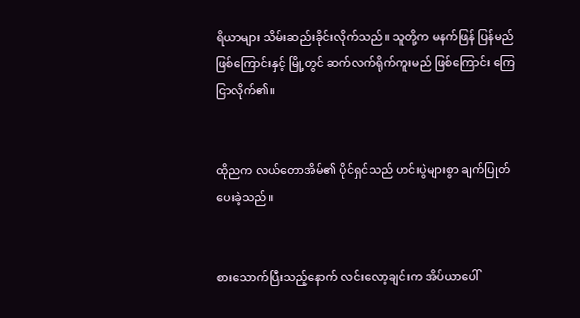ရိယာများ သိမ်းဆည်းခိုင်းလိုက်သည်။ သူတို့က မနက်ဖြန် ပြန်မည်ဖြစ်ကြောင်းနှင့် မြို့တွင် ဆက်လက်ရိုက်ကူးမည် ဖြစ်ကြောင်း ကြေငြာလိုက်၏။


ထိုညက လယ်တောအိမ်၏ ပိုင်ရှင်သည် ဟင်းပွဲများစွာ ချက်ပြုတ်ပေးခဲ့သည်။


စားသောက်ပြီးသည့်နောက် လင်းလော့ချင်းက အိပ်ယာပေါ်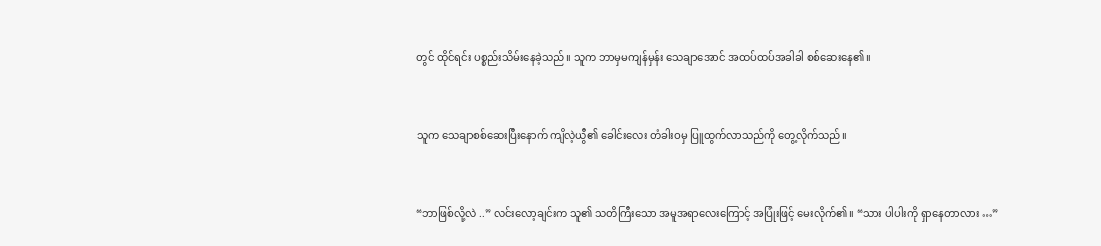တွင် ထိုင်ရင်း ပစ္စည်းသိမ်းနေခဲ့သည်။ သူက ဘာမှမကျန်မှန်း သေချာအောင် အထပ်ထပ်အခါခါ စစ်ဆေးနေ၏။


သူက သေချာစစ်ဆေးပြီးနောက် ကျိလဲ့ယွီ၏ ခေါင်းလေး တံခါးဝမှ ပြူထွက်လာသည်ကို တွေ့လိုက်သည်။


“ဘာဖြစ်လို့လဲ ..” လင်းလော့ချင်းက သူ၏ သတိကြီးသော အမူအရာလေးကြောင့် အပြုံးဖြင့် မေးလိုက်၏။ “သား ပါပါးကို ရှာနေတာလား …”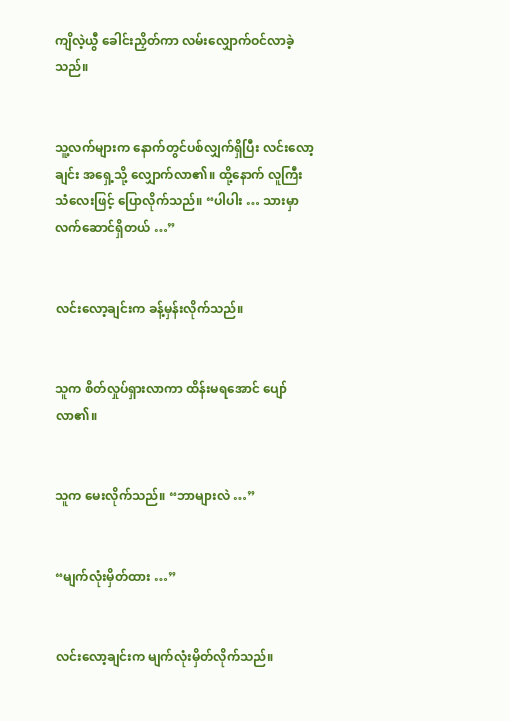ကျိလဲ့ယွီ ခေါင်းညှိတ်ကာ လမ်းလျှောက်ဝင်လာခဲ့သည်။


သူ့လက်များက နောက်တွင်ပစ်လျှက်ရှိပြီး လင်းလော့ချင်း အရှေ့သို့ လျှောက်လာ၏။ ထို့နောက် လူကြီးသံလေးဖြင့် ပြောလိုက်သည်။ “ပါပါး … သားမှာလက်ဆောင်ရှိတယ် …”


လင်းလော့ချင်းက ခန့်မှန်းလိုက်သည်။


သူက စိတ်လှုပ်ရှားလာကာ ထိန်းမရအောင် ပျော်လာ၏။


သူက မေးလိုက်သည်။ “ဘာများလဲ …”


“မျက်လုံးမှိတ်ထား …”


လင်းလော့ချင်းက မျက်လုံးမှိတ်လိုက်သည်။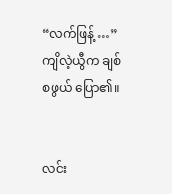“လက်ဖြန့် …” ကျိလဲ့ယွီက ချစ်စဖွယ် ပြော၏။


လင်း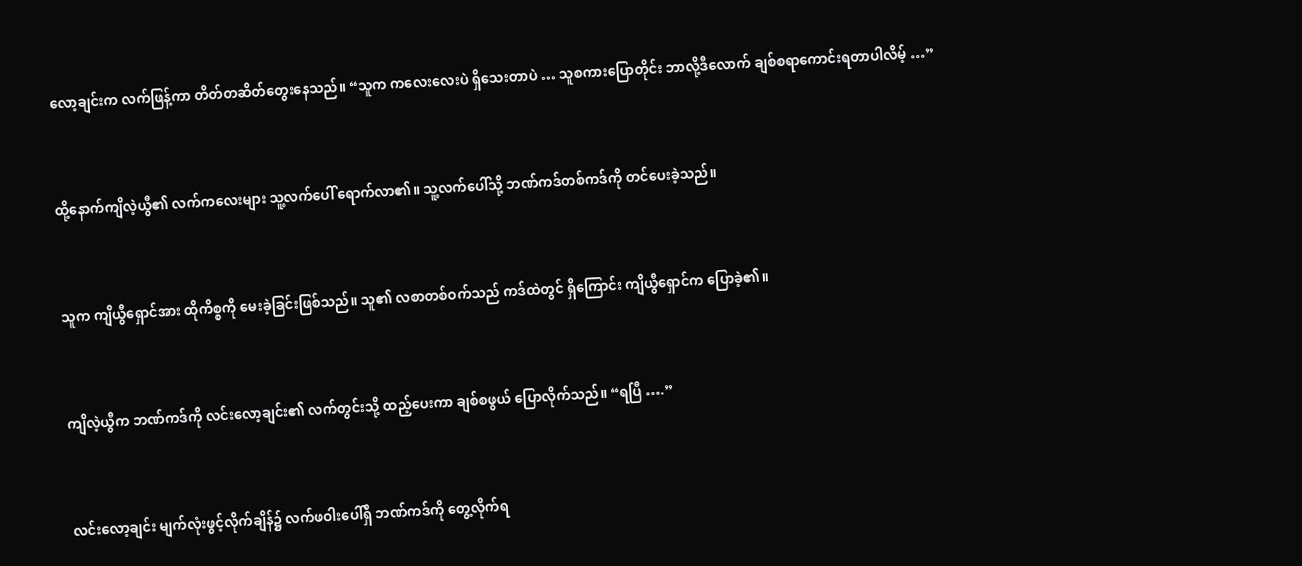လော့ချင်းက လက်ဖြန့်ကာ တိတ်တဆိတ်တွေးနေသည်။ “သူက ကလေးလေးပဲ ရှိသေးတာပဲ … သူစကားပြောတိုင်း ဘာလို့ဒီလောက် ချစ်စရာကောင်းရတာပါလိမ့် …”


ထို့နောက်ကျိလဲ့ယွီ၏ လက်ကလေးများ သူ့လက်ပေါ် ရောက်လာ၏။ သူ့လက်ပေါ်သို့ ဘဏ်ကဒ်တစ်ကဒ်ကို တင်ပေးခဲ့သည်။


သူက ကျိယွီရှောင်အား ထိုကိစ္စကို မေးခဲ့ခြင်းဖြစ်သည်။ သူ၏ လစာတစ်ဝက်သည် ကဒ်ထဲတွင် ရှိကြောင်း ကျိယွီရှောင်က ပြောခဲ့၏။


ကျိလဲ့ယွီက ဘဏ်ကဒ်ကို လင်းလော့ချင်း၏ လက်တွင်းသို့ ထည့်ပေးကာ ချစ်စဖွယ် ပြောလိုက်သည်။ “ရပြီ ….”


လင်းလော့ချင်း မျက်လုံးဖွင့်လိုက်ချိန်၌ လက်ဖဝါးပေါ်ရှိ ဘဏ်ကဒ်ကို တွေ့လိုက်ရ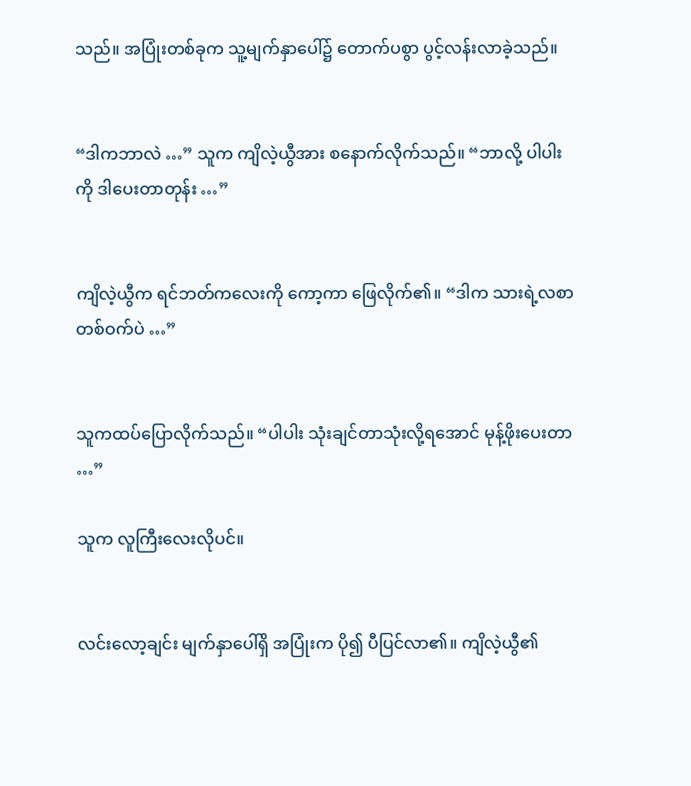သည်။ အပြုံးတစ်ခုက သူ့မျက်နှာပေါ်၌ တောက်ပစွာ ပွင့်လန်းလာခဲ့သည်။


“ဒါကဘာလဲ …” သူက ကျိလဲ့ယွီအား စနောက်လိုက်သည်။ “ဘာလို့ ပါပါးကို ဒါပေးတာတုန်း …”


ကျိလဲ့ယွီက ရင်ဘတ်ကလေးကို ကော့ကာ ဖြေလိုက်၏။ “ဒါက သားရဲ့လစာတစ်ဝက်ပဲ …”


သူကထပ်ပြောလိုက်သည်။ “ပါပါး သုံးချင်တာသုံးလို့ရအောင် မုန့်ဖိုးပေးတာ …”

သူက လူကြီးလေးလိုပင်။


လင်းလော့ချင်း မျက်နှာပေါ်ရှိ အပြုံးက ပို၍ ပီပြင်လာ၏။ ကျိလဲ့ယွီ၏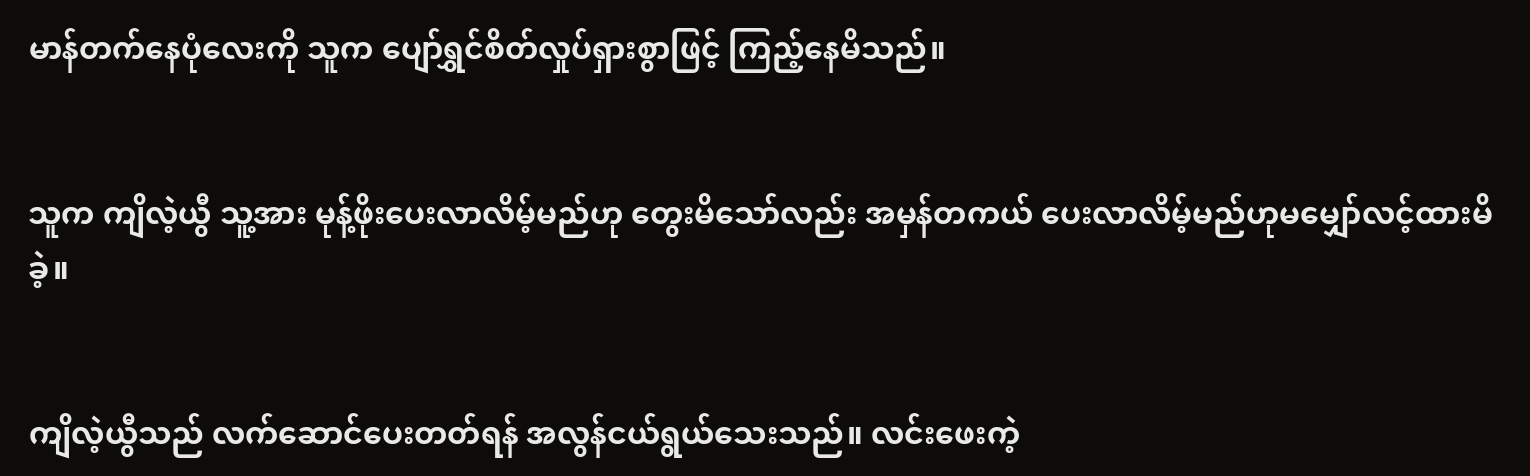မာန်တက်နေပုံလေးကို သူက ပျော်ရွှင်စိတ်လှုပ်ရှားစွာဖြင့် ကြည့်နေမိသည်။


သူက ကျိလဲ့ယွီ သူ့အား မုန့်ဖိုးပေးလာလိမ့်မည်ဟု တွေးမိသော်လည်း အမှန်တကယ် ပေးလာလိမ့်မည်ဟုမမျှော်လင့်ထားမိခဲ့။


ကျိလဲ့ယွီသည် လက်ဆောင်ပေးတတ်ရန် အလွန်ငယ်ရွယ်သေးသည်။ လင်းဖေးကဲ့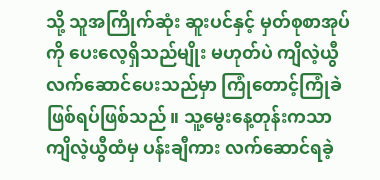သို့ သူအကြိုက်ဆုံး ဆူးပင်နှင့် မှတ်စုစာအုပ်ကို ပေးလေ့ရှိသည်မျိုး မဟုတ်ပဲ ကျိလဲ့ယွီ လက်ဆောင်ပေးသည်မှာ ကြုံတောင့်ကြုံခဲ ဖြစ်ရပ်ဖြစ်သည်။ သူ့မွေးနေ့တုန်းကသာ ကျိလဲ့ယွီထံမှ ပန်းချီကား လက်ဆောင်ရခဲ့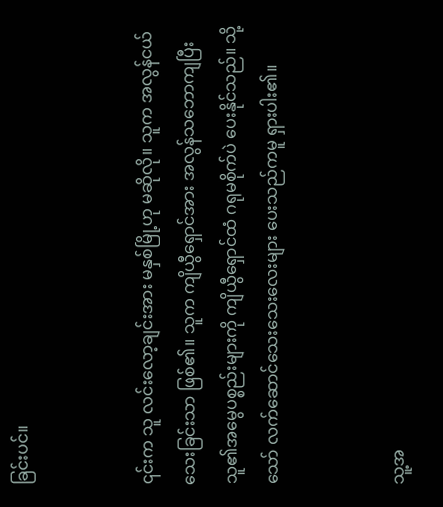ခြင်းပင်။


၎င်းက သူ လင်းလော့ချင်းအား မနှစ်မြို့ဟု မဆိုလို။ သူက အလွန်ငယ်သေးခြင်းသာ ဖြစ်၏။ သူက ကျိယွီရှောင်အား အလွန်သဘောကျပြီး သူ၏အမွေပစ္စည်းများကို ကျိယွီရှောင်ထံ ဂရုမစိုက်ပဲ ပေးနိုင်သည်။ သို့သော် လက်ဆောင်သေးသေးလေးများ ပေးသည်ကမူ ရှားပါး၏။


သူ့အ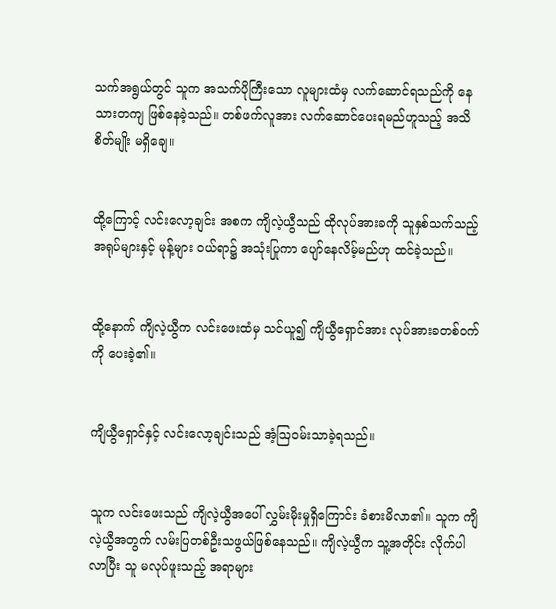သက်အရွယ်တွင် သူက အသက်ပိုကြီးသော လူများထံမှ လက်ဆောင်ရသည်ကို နေသားတကျ ဖြစ်နေခဲ့သည်။ တစ်ဖက်လူအား လက်ဆောင်ပေးရမည်ဟူသည့် အသိစိတ်မျိုး မရှိချေ။


ထို့ကြောင့် လင်းလော့ချင်း အစက ကျိလဲ့ယွီသည် ထိုလုပ်အားခကို သူနှစ်သက်သည့် အရုပ်များနှင့် မုန့်များ ဝယ်ရာ၌ အသုံးပြုကာ ပျော်နေလိမ့်မည်ဟု ထင်ခဲ့သည်။


ထို့နောက် ကျိလဲ့ယွီက လင်းဖေးထံမှ သင်ယူ၍ ကျိယွီရှောင်အား လုပ်အားခတစ်ဝက်ကို ပေးခဲ့၏။


ကျိယွီရှောင်နှင့် လင်းလော့ချင်းသည် အံ့ဩဝမ်းသာခဲ့ရသည်။


သူက လင်းဖေးသည် ကျိလဲ့ယွီအပေါ် လွှမ်းမိုးမှုရှိကြောင်း ခံစားမိလာ၏။ သူက ကျိလဲ့ယွီအတွက် လမ်းပြတစ်ဦးသဖွယ်ဖြစ်နေသည်။ ကျိလဲ့ယွီက သူ့အတိုင်း လိုက်ပါလာပြီး သူ မလုပ်ဖူးသည့် အရာများ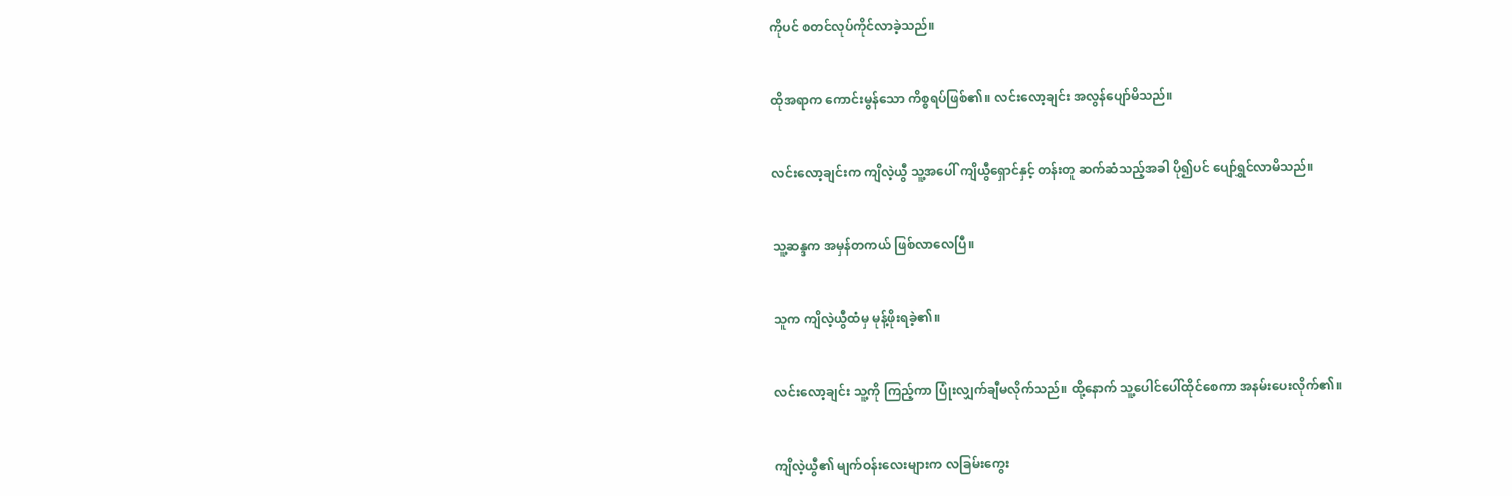ကိုပင် စတင်လုပ်ကိုင်လာခဲ့သည်။


ထိုအရာက ကောင်းမွန်သော ကိစ္စရပ်ဖြစ်၏။ လင်းလော့ချင်း အလွန်ပျော်မိသည်။


လင်းလော့ချင်းက ကျိလဲ့ယွီ သူ့အပေါ် ကျိယွီရှောင်နှင့် တန်းတူ ဆက်ဆံသည့်အခါ ပို၍ပင် ပျော်ရွှင်လာမိသည်။


သူ့ဆန္ဒက အမှန်တကယ် ဖြစ်လာလေပြီ။


သူက ကျိလဲ့ယွီထံမှ မုန့်ဖိုးရခဲ့၏။


လင်းလော့ချင်း သူ့ကို ကြည့်ကာ ပြုံးလျှက်ချီမလိုက်သည်။ ထို့နောက် သူ့ပေါင်ပေါ်ထိုင်စေကာ အနမ်းပေးလိုက်၏။


ကျိလဲ့ယွီ၏ မျက်ဝန်းလေးများက လခြမ်းကွေး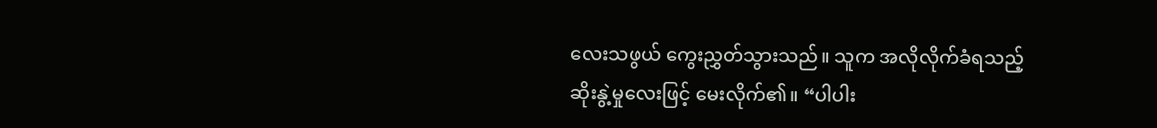လေးသဖွယ် ကွေးညွှတ်သွားသည်။ သူက အလိုလိုက်ခံရသည့် ဆိုးနွဲ့မှုလေးဖြင့် မေးလိုက်၏။ “ပါပါး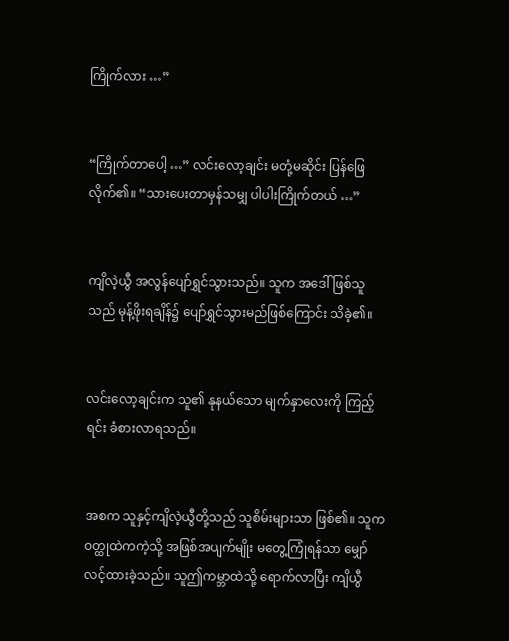ကြိုက်လား …”


“ကြိုက်တာပေါ့ …” လင်းလော့ချင်း မတုံ့မဆိုင်း ပြန်ဖြေလိုက်၏။ “သားပေးတာမှန်သမျှ ပါပါးကြိုက်တယ် …”


ကျိလဲ့ယွီ အလွန်ပျော်ရွှင်သွားသည်။ သူက အဒေါ်ဖြစ်သူသည် မုန့်ဖိုးရချိန်၌ ပျော်ရွှင်သွားမည်ဖြစ်ကြောင်း သိခဲ့၏။


လင်းလော့ချင်းက သူ၏ နုနယ်သော မျက်နှာလေးကို ကြည့်ရင်း ခံစားလာရသည်။


အစက သူနှင့်ကျိလဲ့ယွီတို့သည် သူစိမ်းများသာ ဖြစ်၏။ သူက ဝတ္ထုထဲကကဲ့သို့ အဖြစ်အပျက်မျိုး မတွေ့ကြုံရန်သာ မျှော်လင့်ထားခဲ့သည်။ သူဤကမ္ဘာထဲသို့ ရောက်လာပြီး ကျိယွီ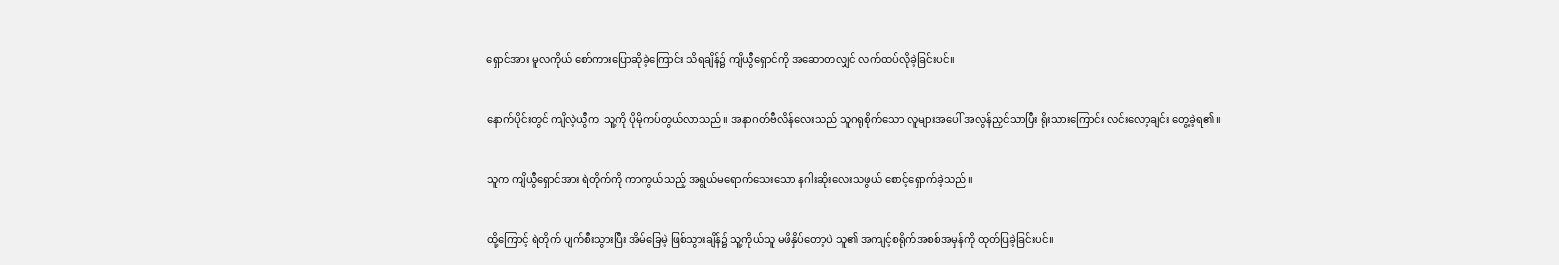ရှောင်အား မူလကိုယ် စော်ကားပြောဆိုခဲ့ကြောင်း သိရချိန်၌ ကျိယွီရှောင်ကို အဆောတလျှင် လက်ထပ်လိုခဲ့ခြင်းပင်။


နောက်ပိုင်းတွင် ကျိလဲ့ယွီက  သူ့ကို ပိုမိုကပ်တွယ်လာသည်။ အနာဂတ်ဗီလိန်လေးသည် သူဂရုစိုက်သော လူများအပေါ် အလွန်ညှင်သာပြီး ရိုးသားကြောင်း လင်းလော့ချင်း တွေ့ခဲ့ရ၏။


သူက ကျိယွီရှောင်အား ရဲတိုက်ကို ကာကွယ်သည့် အရွယ်မရောက်သေးသော နဂါးဆိုးလေးသဖွယ် စောင့်ရှောက်ခဲ့သည်။


ထို့ကြောင့် ရဲတိုက် ပျက်စီးသွားပြီး အိမ်ခြေမဲ့ ဖြစ်သွားချိန်၌ သူ့ကိုယ်သူ မဖိနှိပ်တော့ပဲ သူ၏ အကျင့်စရိုက်အစစ်အမှန်ကို ထုတ်ပြခဲ့ခြင်းပင်။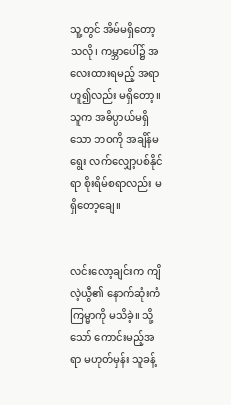သူ့တွင် အိမ်မရှိတော့သလို၊ ကမ္ဘာပေါ်၌ အလေးထားရမည့် အရာဟူ၍လည်း မရှိတော့။ သူက အဓိပ္ပာယ်မရှိသော ဘဝကို အချိန်မရွေး လက်လျှော့ပစ်နိုင်ရာ စိုးရိမ်စရာလည်း မရှိတော့ချေ။


လင်းလော့ချင်းက ကျိလဲ့ယွီ၏ နောက်ဆုံးကံကြမ္မာကို မသိခဲ့။ သို့သော် ကောင်းမည့်အရာ မဟုတ်မှန်း သူခန့်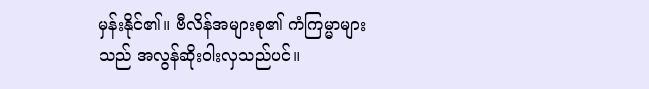မှန်းနိုင်၏။ ဗီလိန်အများစု၏ ကံကြမ္မာများသည် အလွန်ဆိုးဝါးလှသည်ပင်။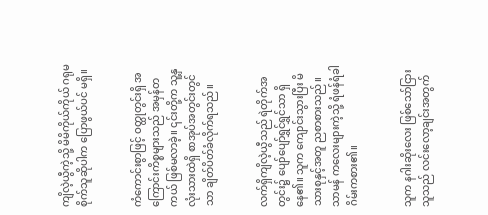ကျိလဲ့ယွီကဲ့သို့ မိမိကိုယ်ကိုယ် ဂရုမစိုက်သူဆိုပါက ပြောဖွယ်ပင် မရှိ။


ကံကောင်းစွာဖြင့် ဝတ္ထုတွင်းရှိ အကြောင်းကိစ္စများသည် အမှန်တကယ် ဖြစ်မလာခဲ့။ ၎င်းတို့က သူ့နှလုံးသားထဲရှိ စာအုပ်အတွင်းတွင်သာ ချိတ်ပိတ်ခံလိုက်ရသည်။


လက်ရှိကျိလဲ့ယွီသည် ရဲတိုက်အတွင်း၌ ပျော်ပျော်ရွှင်ရွှင်သာ ရှိနေ၏။ သူက ကျောင်းသွားပြီး မိသားစုနှင့်အတူ ညစာစားသည်။ သာမန် ကလေးများကဲ့သို့ ရံဖန်ရံခါ ဂိမ်းကစား၏။


သူက နဂါးဆိုးလေး ဖြစ်သော်ငြား သူသည် လင်းလော့ချင်းအတွက်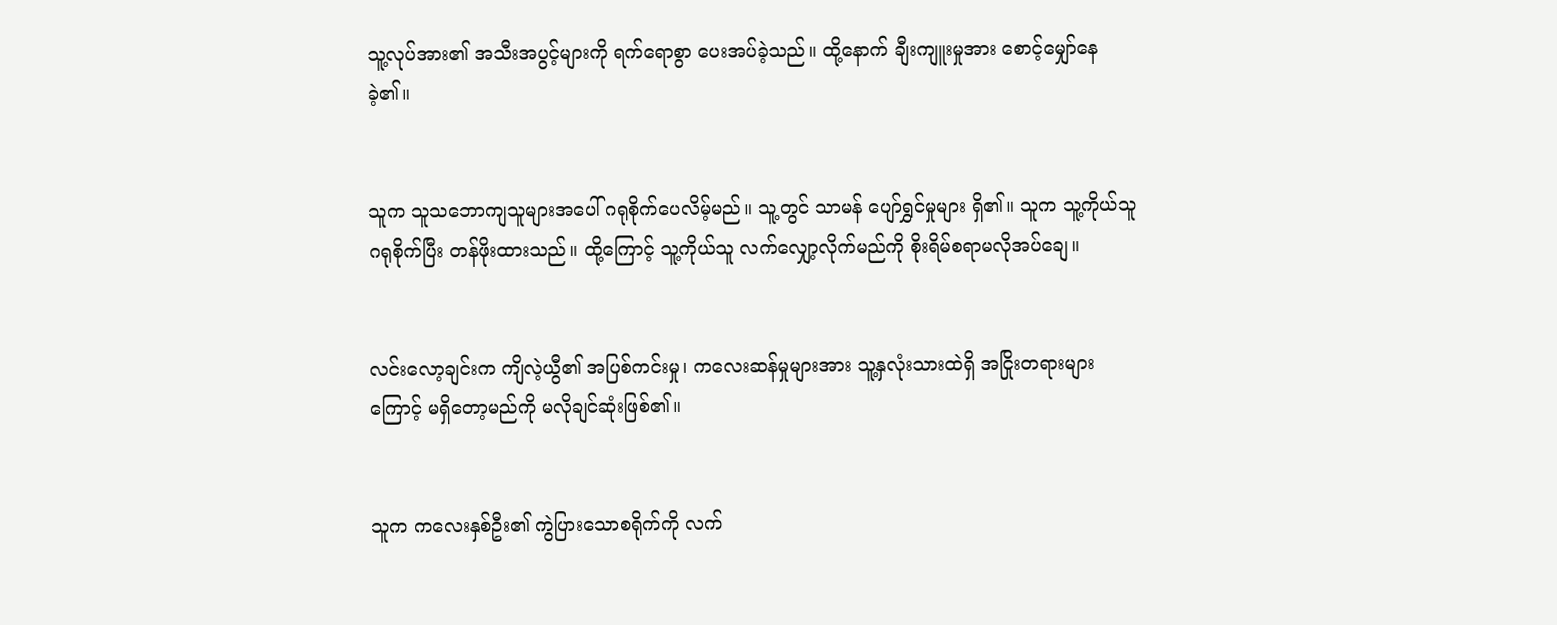သူ့လုပ်အား၏ အသီးအပွင့်များကို ရက်ရောစွာ ပေးအပ်ခဲ့သည်။ ထို့နောက် ချီးကျူးမှုအား စောင့်မျှော်နေခဲ့၏။


သူက သူသဘောကျသူများအပေါ် ဂရုစိုက်ပေလိမ့်မည်။ သူ့တွင် သာမန် ပျော်ရွှင်မှုများ ရှိ၏။ သူက သူ့ကိုယ်သူ ဂရုစိုက်ပြီး တန်ဖိုးထားသည်။ ထို့ကြောင့် သူ့ကိုယ်သူ လက်လျှော့လိုက်မည်ကို စိုးရိမ်စရာမလိုအပ်ချေ။


လင်းလော့ချင်းက ကျိလဲ့ယွီ၏ အပြစ်ကင်းမှု၊ ကလေးဆန်မှုများအား သူ့နှလုံးသားထဲရှိ အငြိုးတရားများကြောင့် မရှိတော့မည်ကို မလိုချင်ဆုံးဖြစ်၏။


သူက ကလေးနှစ်ဦး၏ ကွဲပြားသောစရိုက်ကို လက်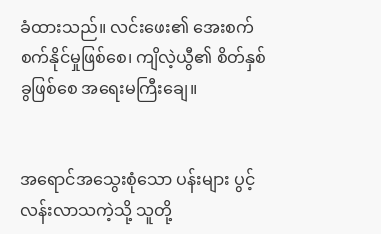ခံထားသည်။ လင်းဖေး၏ အေးစက်စက်နိုင်မှုဖြစ်စေ၊ ကျိလဲ့ယွီ၏ စိတ်နှစ်ခွဖြစ်စေ အရေးမကြီးချေ။


အရောင်အသွေးစုံသော ပန်းများ ပွင့်လန်းလာသကဲ့သို့ သူတို့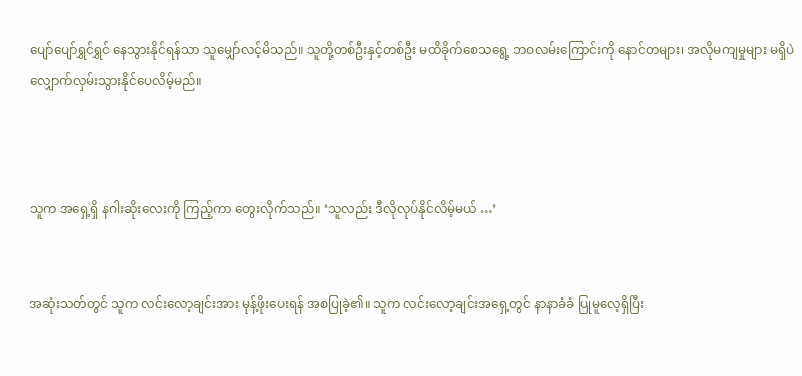ပျော်ပျော်ရွှင်ရွှင် နေသွားနိုင်ရန်သာ သူမျှော်လင့်မိသည်။ သူတို့တစ်ဦးနှင့်တစ်ဦး မထိခိုက်စေသရွေ့ ဘဝလမ်းကြောင်းကို နောင်တများ၊ အလိုမကျမှုများ မရှိပဲ လျှောက်လှမ်းသွားနိုင်ပေလိမ့်မည်။



သူက အရှေ့ရှိ နဂါးဆိုးလေးကို ကြည့်ကာ တွေးလိုက်သည်။ ‘သူလည်း ဒီလိုလုပ်နိုင်လိမ့်မယ် …’


အဆုံးသတ်တွင် သူက လင်းလော့ချင်းအား မုန့်ဖိုးပေးရန် အစပြုခဲ့၏။ သူက လင်းလော့ချင်းအရှေ့တွင် နာနာခံခံ ပြုမူလေ့ရှိပြီး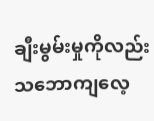ချီးမွမ်းမှုကိုလည်း သဘောကျလေ့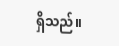ရှိသည်။